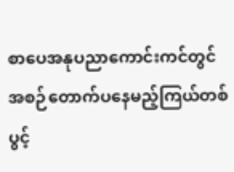စာပေအနုပညာကောင်းကင်တွင် အစဉ်တောက်ပနေမည့်ကြယ်တစ်ပွင့်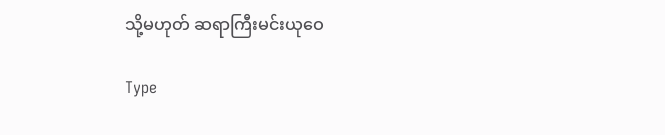သို့မဟုတ် ဆရာကြီးမင်းယုဝေ

Type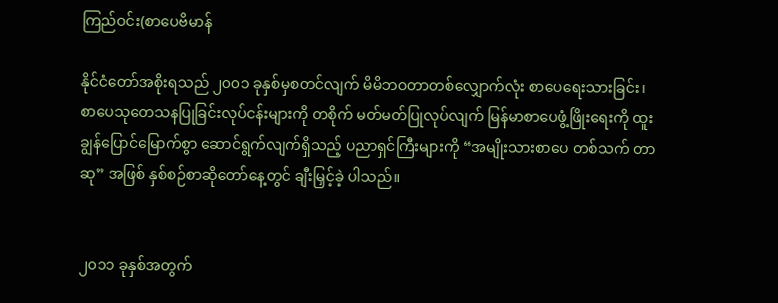ကြည်ဝင်း(စာပေဗိမာန်

နိုင်ငံတော်အစိုးရသည် ၂၀၀၁ ခုနှစ်မှစတင်လျက် မိမိဘဝတာတစ်လျှောက်လုံး စာပေရေးသားခြင်း၊ စာပေသုတေသနပြုခြင်းလုပ်ငန်းများကို တစိုက် မတ်မတ်ပြုလုပ်လျက် မြန်မာစာပေဖွံ့ဖြိုးရေးကို ထူးချွန်ပြောင်မြောက်စွာ ဆောင်ရွက်လျက်ရှိသည့် ပညာရှင်ကြီးများကို “အမျိုးသားစာပေ တစ်သက် တာဆု” အဖြစ် နှစ်စဉ်စာဆိုတော်နေ့တွင် ချီးမြှင့်ခဲ့ ပါသည်။


၂၀၁၁ ခုနှစ်အတွက်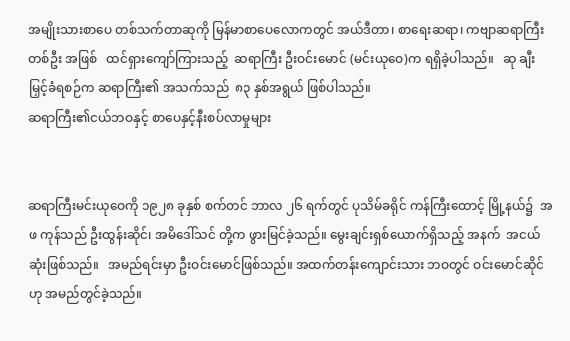အမျိုးသားစာပေ တစ်သက်တာဆုကို မြန်မာစာပေလောကတွင် အယ်ဒီတာ၊ စာရေးဆရာ၊ ကဗျာဆရာကြီးတစ်ဦး အဖြစ်   ထင်ရှားကျော်ကြားသည့်  ဆရာကြီး ဦးဝင်းမောင် (မင်းယုဝေ)က ရရှိခဲ့ပါသည်။   ဆု ချီးမြှင့်ခံရစဉ်က ဆရာကြီး၏ အသက်သည်  ၈၃ နှစ်အရွယ် ဖြစ်ပါသည်။
ဆရာကြီး၏ငယ်ဘဝနှင့် စာပေနှင့်နီးစပ်လာမှုများ


ဆရာကြီးမင်းယုဝေကို ၁၉၂၈ ခုနှစ် စက်တင် ဘာလ ၂၆ ရက်တွင် ပုသိမ်ခရိုင် ကန်ကြီးထောင့် မြို့နယ်၌  အဖ ကုန်သည် ဦးထွန်းဆိုင်၊ အမိဒေါ်သင် တို့က ဖွားမြင်ခဲ့သည်။ မွေးချင်းရှစ်ယောက်ရှိသည့် အနက်  အငယ်ဆုံးဖြစ်သည်။   အမည်ရင်းမှာ ဦးဝင်းမောင်ဖြစ်သည်။ အထက်တန်းကျောင်းသား ဘဝတွင် ဝင်းမောင်ဆိုင်ဟု အမည်တွင်ခဲ့သည်။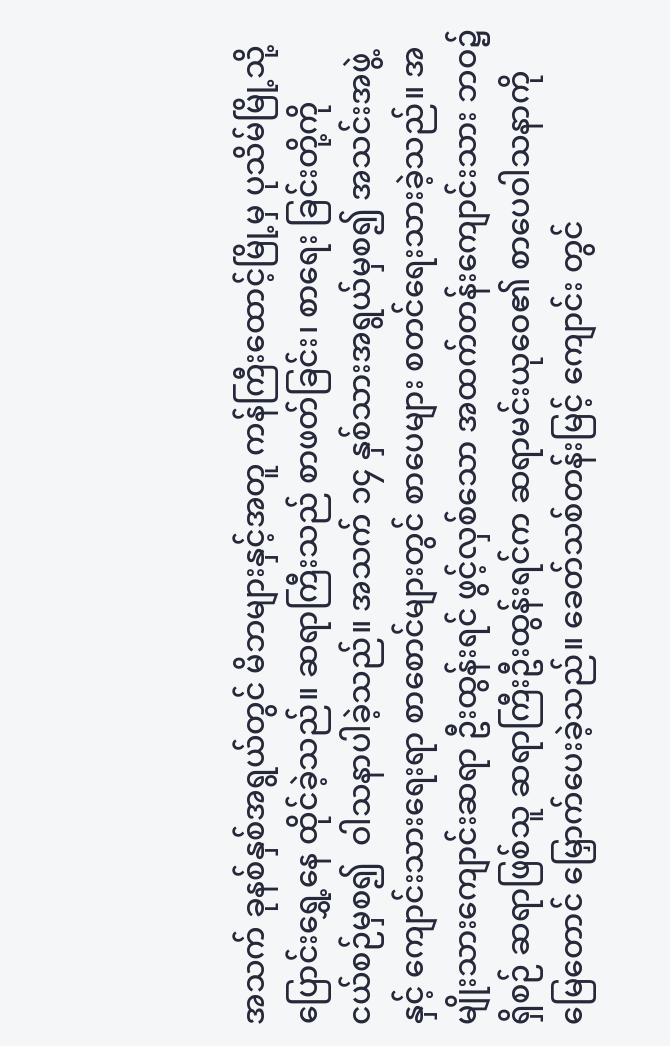အသက် ခုနစ်နှစ်အရွယ်တွင် မိဘများနှင့်အတူ ကန်ကြီးထောင့်မြို့မှ ပုသိမ်မြို့သို့ ပြောင်းရွှေ့နေ ထိုင်ခဲ့သည်။ ဆရာကြီးသည် စာဖတ်ခြင်း၊ စာရေး ခြင်းတို့ကို   ငယ်စဉ်မှစ၍  ဝါသနာပါခဲ့သည်။ အသက် ၁၄ နှစ်သားအရွယ်မှစ၍ အသင်းအဖွဲ့နှင့် ကျောင်းသားရေးရာ စာစောင်များတွင် စာပေများ စတင်ရေးသားခဲ့သည်။ အမျိုးသားကျောင်းဆရာ ဦးထွန်းရင် ဖွင့်လှစ်သော အထက်တန်းကျောင်းသား ဘဝ၌ရှိစဉ် ဆရာဖြစ်သူ ဆရာကြီးဦးထွန်းရင်က ဆရာမင်းယုဝေ၏ စာပေဝါသနာကို မြေတောင် မြှောက်ပေးခဲ့သည်။ ခေတ်သစ်တန်းမြင့် ကျောင်း တွင်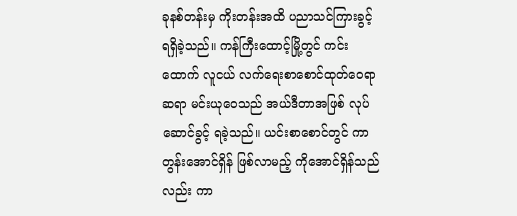ခုနစ်တန်းမှ ကိုးတန်းအထိ ပညာသင်ကြားခွင့် ရရှိခဲ့သည်။ ကန်ကြီးထောင့်မြို့တွင် ကင်းထောက် လူငယ် လက်ရေးစာစောင်ထုတ်ဝေရာ  ဆရာ မင်းယုဝေသည် အယ်ဒီတာအဖြစ် လုပ်ဆောင်ခွင့် ရခဲ့သည်။ ယင်းစာစောင်တွင် ကာတွန်းအောင်ရှိန် ဖြစ်လာမည့် ကိုအောင်ရှိန်သည်လည်း ကာ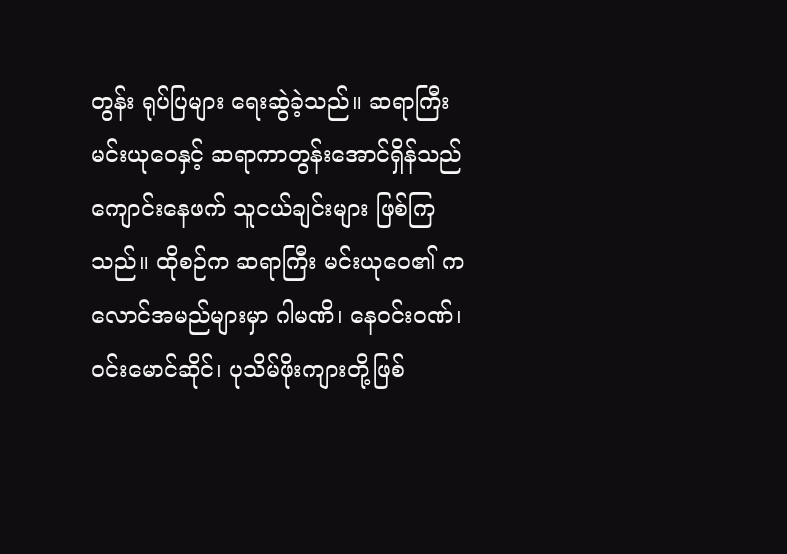တွန်း ရုပ်ပြများ ရေးဆွဲခဲ့သည်။ ဆရာကြီးမင်းယုဝေနှင့် ဆရာကာတွန်းအောင်ရှိန်သည် ကျောင်းနေဖက် သူငယ်ချင်းများ ဖြစ်ကြသည်။ ထိုစဉ်က ဆရာကြီး မင်းယုဝေ၏ ကလောင်အမည်များမှာ ဂါမဏိ၊ နေဝင်းဝဏ်၊ ဝင်းမောင်ဆိုင်၊ ပုသိမ်ဖိုးကျားတို့ဖြစ်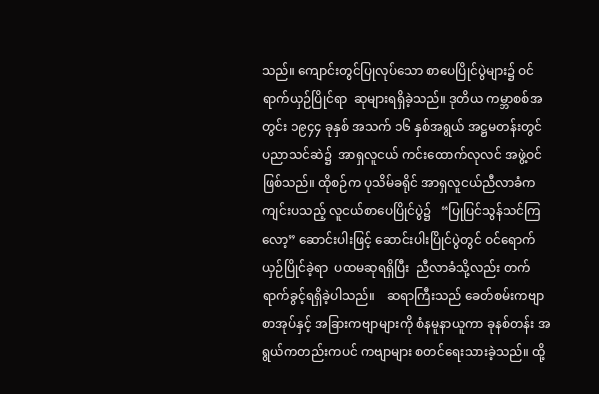သည်။ ကျောင်းတွင်ပြုလုပ်သော စာပေပြိုင်ပွဲများ၌ ဝင်ရာက်ယှဉ်ပြိုင်ရာ  ဆုများရရှိခဲ့သည်။ ဒုတိယ ကမ္ဘာစစ်အတွင်း ၁၉၄၄ ခုနှစ် အသက် ၁၆ နှစ်အရွယ် အဋ္ဌမတန်းတွင်  ပညာသင်ဆဲ၌  အာရှလူငယ် ကင်းထောက်လုလင် အဖွဲ့ဝင်ဖြစ်သည်။ ထိုစဉ်က ပုသိမ်ခရိုင် အာရှလူငယ်ညီလာခံကကျင်းပသည့် လူငယ်စာပေပြိုင်ပွဲ၌   “ပြုပြင်သွန်သင်ကြလော့” ဆောင်းပါးဖြင့် ဆောင်းပါးပြိုင်ပွဲတွင် ဝင်ရောက် ယှဉ်ပြိုင်ခဲ့ရာ  ပထမဆုရရှိပြီး  ညီလာခံသို့လည်း တက်ရာက်ခွင့်ရရှိခဲ့ပါသည်။    ဆရာကြီးသည် ခေတ်စမ်းကဗျာစာအုပ်နှင့် အခြားကဗျာများကို စံနမူနာယူကာ ခုနစ်တန်း အရွယ်ကတည်းကပင် ကဗျာများ စတင်ရေးသားခဲ့သည်။ ထို့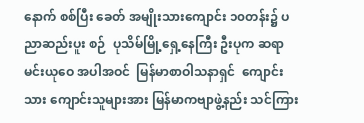နောက် စစ်ပြီး ခေတ် အမျိုးသားကျောင်း ၁၀တန်း၌ ပညာဆည်းပူး စဉ်  ပုသိမ်မြို့ရှေ့နေကြီး ဦးပုက ဆရာ မင်းယုဝေ အပါအဝင်  မြန်မာစာဝါသနာရှင်  ကျောင်းသား ကျောင်းသူများအား မြန်မာကဗျာဖွဲ့နည်း သင်ကြား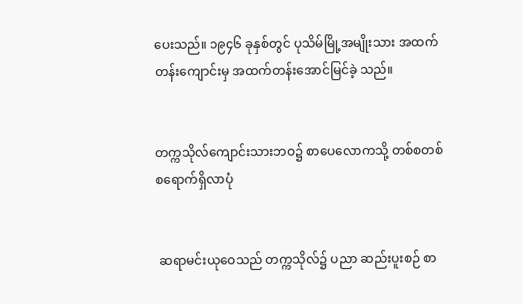ပေးသည်။ ၁၉၄၆ ခုနှစ်တွင် ပုသိမ်မြို့အမျိုးသား အထက်တန်းကျောင်းမှ အထက်တန်းအောင်မြင်ခဲ့ သည်။


တက္ကသိုလ်ကျောင်းသားဘဝ၌ စာပေလောကသို့ တစ်စတစ်စရောက်ရှိလာပုံ


 ဆရာမင်းယုဝေသည် တက္ကသိုလ်၌ ပညာ ဆည်းပူးစဉ် စာ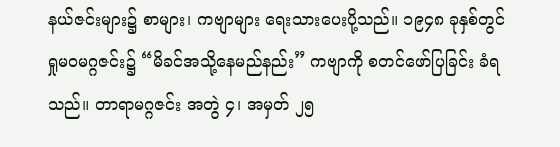နယ်ဇင်းများ၌ စာများ၊ ကဗျာများ ရေးသားပေးပို့သည်။ ၁၉၄၈ ခုနှစ်တွင် ရှုမဝမဂ္ဂဇင်း၌ “မိခင်အသို့နေမည်နည်း” ကဗျာကို စတင်ဖော်ပြခြင်း ခံရသည်။ တာရာမဂ္ဂဇင်း အတွဲ ၄၊ အမှတ် ၂၅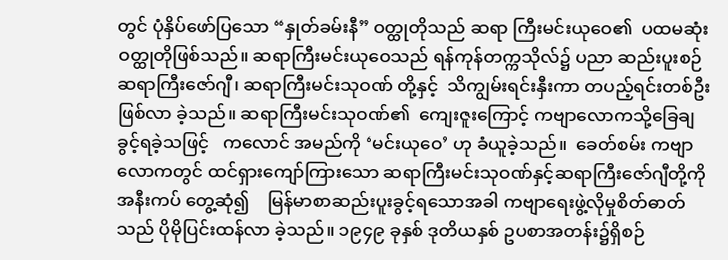တွင် ပုံနှိပ်ဖော်ပြသော “နှုတ်ခမ်းနီ” ဝတ္ထုတိုသည် ဆရာ ကြီးမင်းယုဝေ၏  ပထမဆုံးဝတ္ထုတိုဖြစ်သည်။ ဆရာကြီးမင်းယုဝေသည် ရန်ကုန်တက္ကသိုလ်၌ ပညာ ဆည်းပူးစဉ် ဆရာကြီးဇော်ဂျီ၊ ဆရာကြီးမင်းသုဝဏ် တို့နှင့်  သိကျွမ်းရင်းနှီးကာ တပည့်ရင်းတစ်ဦးဖြစ်လာ ခဲ့သည်။ ဆရာကြီးမင်းသုဝဏ်၏  ကျေးဇူးကြောင့် ကဗျာလောကသို့ခြေချခွင့်ရခဲ့သဖြင့်   ကလောင် အမည်ကို ‘မင်းယုဝေ’ ဟု ခံယူခဲ့သည်။  ခေတ်စမ်း ကဗျာလောကတွင် ထင်ရှားကျော်ကြားသော ဆရာကြီးမင်းသုဝဏ်နှင့်ဆရာကြီးဇော်ဂျီတို့ကို အနီးကပ် တွေ့ဆုံ၍    မြန်မာစာဆည်းပူးခွင့်ရသောအခါ ကဗျာရေးဖွဲ့လိုမှုစိတ်ဓာတ်သည် ပိုမိုပြင်းထန်လာ ခဲ့သည်။ ၁၉၄၉ ခုနှစ် ဒုတိယနှစ် ဥပစာအတန်း၌ရှိစဉ်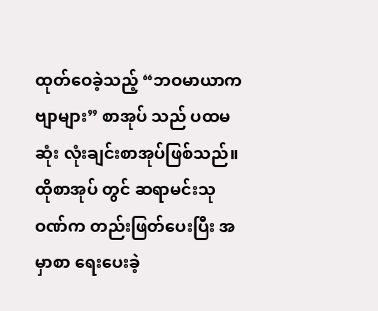ထုတ်ဝေခဲ့သည့် “ဘဝမာယာကဗျာများ” စာအုပ် သည် ပထမဆုံး လုံးချင်းစာအုပ်ဖြစ်သည်။ ထိုစာအုပ် တွင် ဆရာမင်းသုဝဏ်က တည်းဖြတ်ပေးပြီး အမှာစာ ရေးပေးခဲ့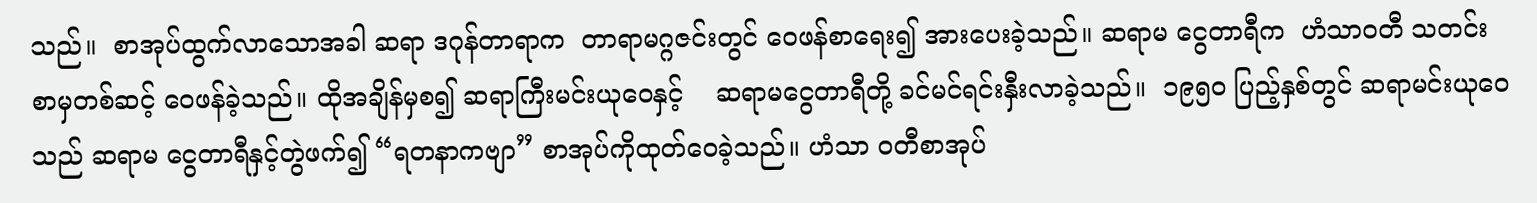သည်။  စာအုပ်ထွက်လာသောအခါ ဆရာ ဒဂုန်တာရာက  တာရာမဂ္ဂဇင်းတွင် ဝေဖန်စာရေး၍ အားပေးခဲ့သည်။ ဆရာမ ငွေတာရီက  ဟံသာဝတီ သတင်းစာမှတစ်ဆင့် ဝေဖန်ခဲ့သည်။ ထိုအချိန်မှစ၍ ဆရာကြီးမင်းယုဝေနှင့်    ဆရာမငွေတာရီတို့ ခင်မင်ရင်းနှီးလာခဲ့သည်။  ၁၉၅၀ ပြည့်နှစ်တွင် ဆရာမင်းယုဝေသည် ဆရာမ ငွေတာရီနှင့်တွဲဖက်၍ “ရတနာကဗျာ” စာအုပ်ကိုထုတ်ဝေခဲ့သည်။ ဟံသာ ဝတီစာအုပ်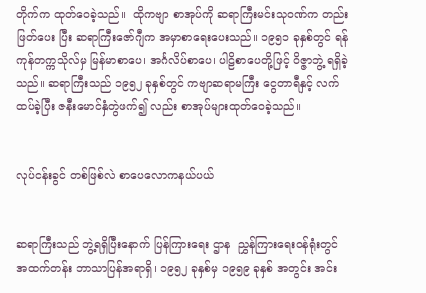တိုက်က ထုတ်ဝေခဲ့သည်။  ထိုကဗျာ စာအုပ်ကို ဆရာကြီးမင်းသုဝဏ်က တည်းဖြတ်ပေး ပြီး ဆရာကြီးဇော်ဂျီက အမှာစာရေးပေးသည်။ ၁၉၅၁ ခုနှစ်တွင် ရန်ကုန်တက္ကသိုလ်မှ မြန်မာစာပေ၊ အင်္ဂလိပ်စာပေ၊ ပါဠိစာပေတို့ဖြင့် ဝိဇ္ဇာဘွဲ့ ရရှိခဲ့သည်။ ဆရာကြီးသည် ၁၉၅၂ ခုနှစ်တွင် ကဗျာဆရာမကြီး ငွေတာရီနှင့် လက်ထပ်ခဲ့ပြီး ဇနီးမောင်နှံတွဲဖက်၍ လည်း စာအုပ်များထုတ်ဝေခဲ့သည်။


လုပ်ငန်းခွင် တစ်ဖြစ်လဲ စာပေလောကနယ်ပယ်


ဆရာကြီးသည် ဘွဲ့ရရှိပြီးနောက် ပြန်ကြားရေး ဌာန  ညွှန်ကြားရေးဝန်ရုံးတွင်  အထက်တန်း ဘာသာပြန်အရာရှိ၊ ၁၉၅၂ ခုနှစ်မှ ၁၉၅၉ ခုနှစ် အတွင်း အင်း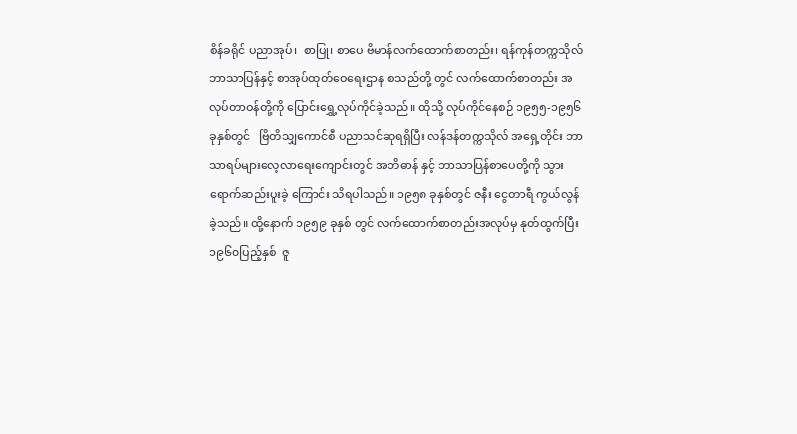စိန်ခရိုင် ပညာအုပ်၊  စာပြု၊ စာပေ ဗိမာန်လက်ထောက်စာတည်း၊ ရန်ကုန်တက္ကသိုလ် ဘာသာပြန်နှင့် စာအုပ်ထုတ်ဝေရေးဌာန စသည်တို့ တွင် လက်ထောက်စာတည်း အလုပ်တာဝန်တို့ကို ပြောင်းရွှေ့လုပ်ကိုင်ခဲ့သည်။ ထိုသို့ လုပ်ကိုင်နေစဉ် ၁၉၅၅-၁၉၅၆ ခုနှစ်တွင်   ဗြိတိသျှကောင်စီ ပညာသင်ဆုရရှိပြီး လန်ဒန်တက္ကသိုလ် အရှေ့တိုင်း ဘာသာရပ်များလေ့လာရေးကျောင်းတွင် အဘိဓာန် နှင့် ဘာသာပြန်စာပေတို့ကို သွားရောက်ဆည်းပူးခဲ့ ကြောင်း သိရပါသည်။ ၁၉၅၈ ခုနှစ်တွင် ဇနီး ငွေတာရီ ကွယ်လွန်ခဲ့သည်။ ထို့နောက် ၁၉၅၉ ခုနှစ် တွင် လက်ထောက်စာတည်းအလုပ်မှ နုတ်ထွက်ပြီး ၁၉၆၀ပြည့်နှစ်  ဇူ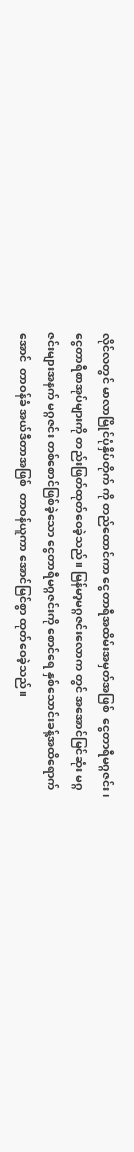လိုင်လတွင် မာလာမြိုင်ပုံနှိပ်တိုက် ကို တည်ထောင်ကာ ငွေတာရီအထိမ်းအမှတ်အဖြစ်  ငွေတာရီမဂ္ဂဇင်း၊         ငွေတာရီစာအုပ်များကို တည်းဖြတ်ထုတ်ဝေခဲ့သည်။ မြန်မာ့မဂ္ဂဇင်းလောက တွင် အအောင်မြင်ဆုံး မဂ္ဂဇင်းများအနက် မဂ္ဂဇင်း တစ်စောင်ဖြစ်ခဲ့သော ငွေတာရီမဂ္ဂဇင်းကို စောင်ရေ နှစ်သောင်းခန့်အထိရောက်အောင်  တာဝန်ခံ အယ်ဒီတာအဖြစ်  တာဝန်ယူကာ အောင်မြင်စွာ ထုတ်ဝေခဲ့သည်။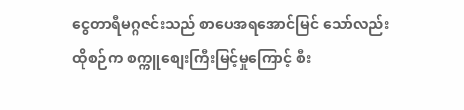ငွေတာရီမဂ္ဂဇင်းသည် စာပေအရအောင်မြင် သော်လည်း ထိုစဉ်က စက္ကူစျေးကြီးမြင့်မှုကြောင့် စီး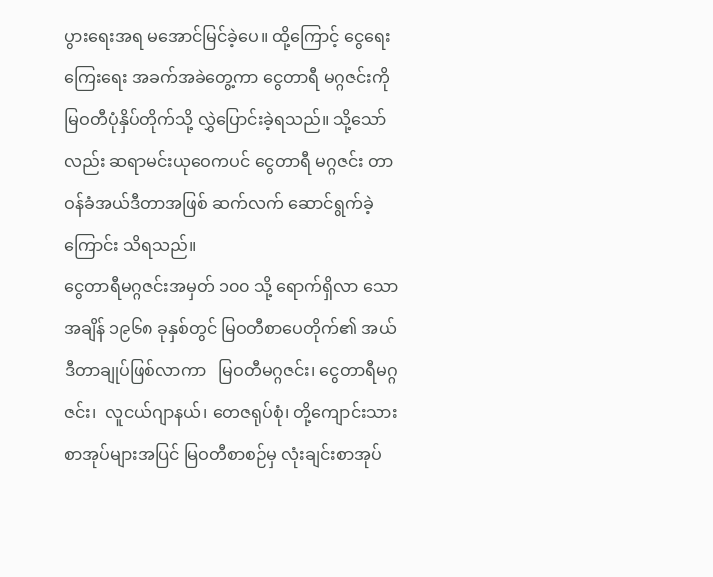ပွားရေးအရ မအောင်မြင်ခဲ့ပေ။ ထို့ကြောင့် ငွေရေးကြေးရေး အခက်အခဲတွေ့ကာ ငွေတာရီ မဂ္ဂဇင်းကို မြဝတီပုံနှိပ်တိုက်သို့ လွှဲပြောင်းခဲ့ရသည်။ သို့သော်လည်း ဆရာမင်းယုဝေကပင် ငွေတာရီ မဂ္ဂဇင်း တာဝန်ခံအယ်ဒီတာအဖြစ် ဆက်လက် ဆောင်ရွက်ခဲ့ကြောင်း သိရသည်။
ငွေတာရီမဂ္ဂဇင်းအမှတ် ၁၀၀ သို့ ရောက်ရှိလာ သောအချိန် ၁၉၆၈ ခုနှစ်တွင် မြဝတီစာပေတိုက်၏ အယ်ဒီတာချုပ်ဖြစ်လာကာ   မြဝတီမဂ္ဂဇင်း၊ ငွေတာရီမဂ္ဂဇင်း၊  လူငယ်ဂျာနယ်၊ တေဇရုပ်စုံ၊ တို့ကျောင်းသားစာအုပ်များအပြင် မြဝတီစာစဉ်မှ လုံးချင်းစာအုပ်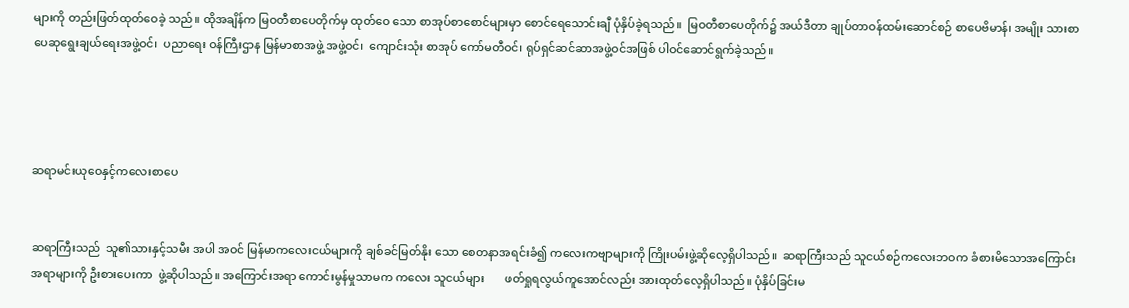များကို တည်းဖြတ်ထုတ်ဝေခဲ့ သည်။ ထိုအချိန်က မြဝတီစာပေတိုက်မှ ထုတ်ဝေ သော စာအုပ်စာစောင်များမှာ စောင်ရေသောင်းချီ ပုံနှိပ်ခဲ့ရသည်။  မြဝတီစာပေတိုက်၌ အယ်ဒီတာ ချုပ်တာဝန်ထမ်းဆောင်စဉ် စာပေဗိမာန်၊ အမျိုး သားစာပေဆုရွေးချယ်ရေးအဖွဲ့ဝင်၊  ပညာရေး ဝန်ကြီးဌာန မြန်မာစာအဖွဲ့ အဖွဲ့ဝင်၊  ကျောင်းသုံး စာအုပ် ကော်မတီဝင်၊ ရုပ်ရှင်ဆင်ဆာအဖွဲ့ဝင်အဖြစ် ပါဝင်ဆောင်ရွက်ခဲ့သည်။




ဆရာမင်းယုဝေနှင့်ကလေးစာပေ


ဆရာကြီးသည်  သူ၏သားနှင့်သမီး အပါ အဝင် မြန်မာကလေးငယ်များကို ချစ်ခင်မြတ်နိုး သော စေတနာအရင်းခံ၍ ကလေးကဗျာများကို ကြိုးပမ်းဖွဲ့ဆိုလေ့ရှိပါသည်။  ဆရာကြီးသည် သူငယ်စဉ်ကလေးဘဝက ခံစားမိသောအကြောင်း အရာများကို ဦးစားပေးကာ  ဖွဲ့ဆိုပါသည်။ အကြောင်းအရာ ကောင်းမွန်မှုသာမက ကလေး သူငယ်များ       ဖတ်ရှုရလွယ်ကူအောင်လည်း အားထုတ်လေ့ရှိပါသည်။ ပုံနှိပ်ခြင်းမ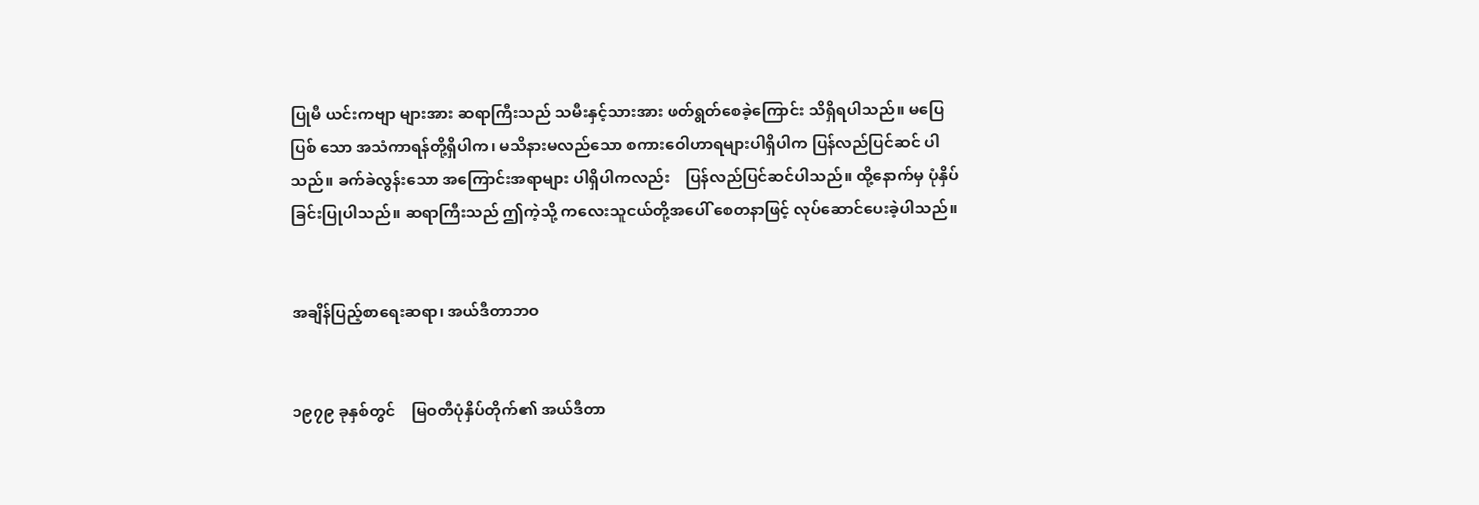ပြုမီ ယင်းကဗျာ များအား ဆရာကြီးသည် သမီးနှင့်သားအား ဖတ်ရွတ်စေခဲ့ကြောင်း သိရှိရပါသည်။ မပြေပြစ် သော အသံကာရန်တို့ရှိပါက၊ မသိနားမလည်သော စကားဝေါဟာရများပါရှိပါက ပြန်လည်ပြင်ဆင် ပါသည်။ ခက်ခဲလွန်းသော အကြောင်းအရာများ ပါရှိပါကလည်း    ပြန်လည်ပြင်ဆင်ပါသည်။ ထို့နောက်မှ ပုံနှိပ်ခြင်းပြုပါသည်။ ဆရာကြီးသည် ဤကဲ့သို့ ကလေးသူငယ်တို့အပေါ် စေတနာဖြင့် လုပ်ဆောင်ပေးခဲ့ပါသည်။


အချိန်ပြည့်စာရေးဆရာ၊ အယ်ဒီတာဘဝ


၁၉၇၉ ခုနှစ်တွင်    မြဝတီပုံနှိပ်တိုက်၏ အယ်ဒီတာ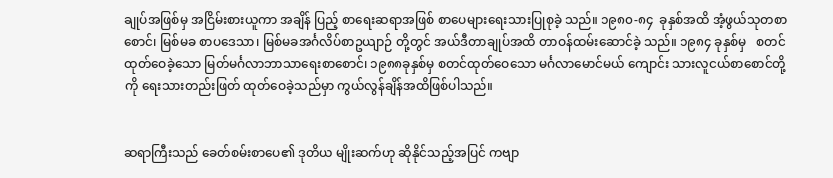ချုပ်အဖြစ်မှ အငြိမ်းစားယူကာ အချိန် ပြည့် စာရေးဆရာအဖြစ် စာပေများရေးသားပြုစုခဲ့ သည်။ ၁၉၈၀-၈၄  ခုနှစ်အထိ အံ့ဖွယ်သုတစာစောင်၊ မြစ်မခ စာပဒေသာ၊ မြစ်မခအင်္ဂလိပ်စာဥယျာဉ် တို့တွင် အယ်ဒီတာချုပ်အထိ တာဝန်ထမ်းဆောင်ခဲ့ သည်။ ၁၉၈၄ ခုနှစ်မှ   စတင်ထုတ်ဝေခဲ့သော မြတ်မင်္ဂလာဘာသာရေးစာစောင်၊ ၁၉၈၈ခုနှစ်မှ စတင်ထုတ်ဝေသော မင်္ဂလာမောင်မယ် ကျောင်း သားလူငယ်စာစောင်တို့ကို ရေးသားတည်းဖြတ် ထုတ်ဝေခဲ့သည်မှာ ကွယ်လွန်ချိန်အထိဖြစ်ပါသည်။


ဆရာကြီးသည် ခေတ်စမ်းစာပေ၏ ဒုတိယ မျိုးဆက်ဟု ဆိုနိုင်သည့်အပြင် ကဗျာ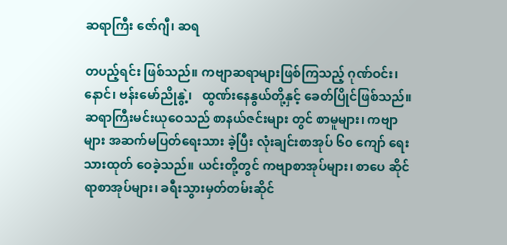ဆရာကြီး ဇော်ဂျီ၊ ဆရ

တပည့်ရင်း ဖြစ်သည်။ ကဗျာဆရာများဖြစ်ကြသည့် ဂုဏ်ဝင်း၊ နောင်၊ ဗန်းမော်ညိုနွဲ့၊   ထွဏ်းနေနွယ်တို့နှင့် ခေတ်ပြိုင်ဖြစ်သည်။
ဆရာကြီးမင်းယုဝေသည် စာနယ်ဇင်းများ တွင် စာမူများ၊ ကဗျာများ အဆက်မပြတ်ရေးသား ခဲ့ပြီး လုံးချင်းစာအုပ် ၆၀ ကျော် ရေးသားထုတ် ဝေခဲ့သည်။ ယင်းတို့တွင် ကဗျာစာအုပ်များ၊ စာပေ ဆိုင်ရာစာအုပ်များ၊ ခရီးသွားမှတ်တမ်းဆိုင်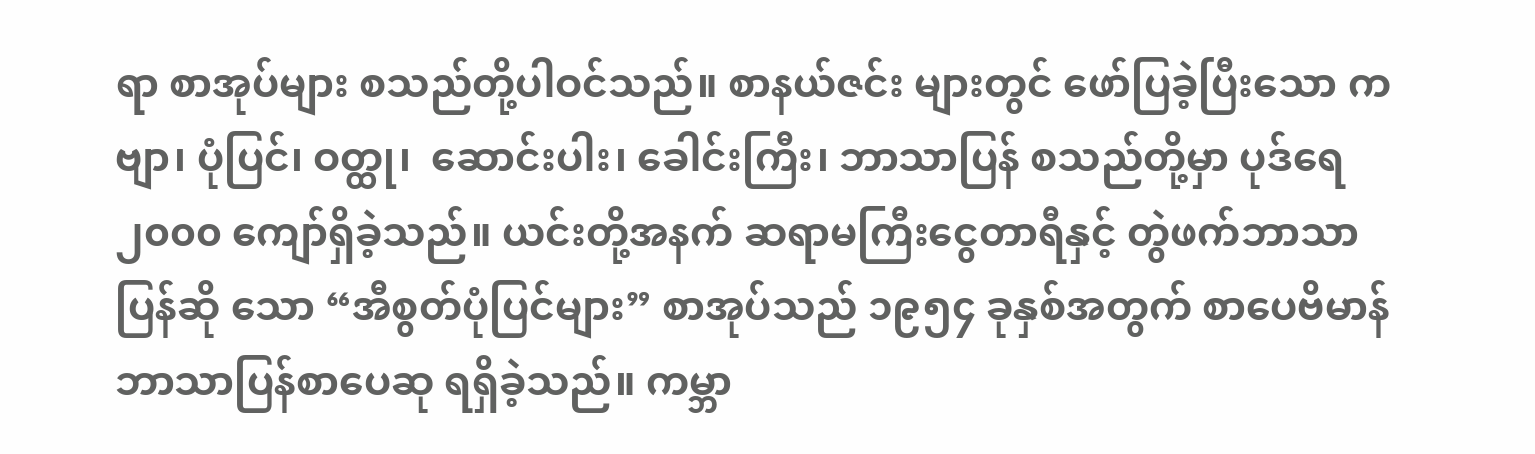ရာ စာအုပ်များ စသည်တို့ပါဝင်သည်။ စာနယ်ဇင်း များတွင် ဖော်ပြခဲ့ပြီးသော ကဗျာ၊ ပုံပြင်၊ ဝတ္ထု၊  ဆောင်းပါး၊ ခေါင်းကြီး၊ ဘာသာပြန် စသည်တို့မှာ ပုဒ်ရေ ၂၀၀၀ ကျော်ရှိခဲ့သည်။ ယင်းတို့အနက် ဆရာမကြီးငွေတာရီနှင့် တွဲဖက်ဘာသာပြန်ဆို သော “အီစွတ်ပုံပြင်များ” စာအုပ်သည် ၁၉၅၄ ခုနှစ်အတွက် စာပေဗိမာန် ဘာသာပြန်စာပေဆု ရရှိခဲ့သည်။ ကမ္ဘာ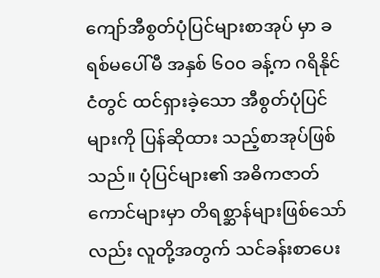ကျော်အီစွတ်ပုံပြင်များစာအုပ် မှာ ခရစ်မပေါ်မီ အနှစ် ၆၀၀ ခန့်က ဂရိနိုင်ငံတွင် ထင်ရှားခဲ့သော အီစွတ်ပုံပြင်များကို ပြန်ဆိုထား သည့်စာအုပ်ဖြစ်သည်။ ပုံပြင်များ၏ အဓိကဇာတ် ကောင်များမှာ တိရစ္ဆာန်များဖြစ်သော်လည်း လူတို့အတွက် သင်ခန်းစာပေး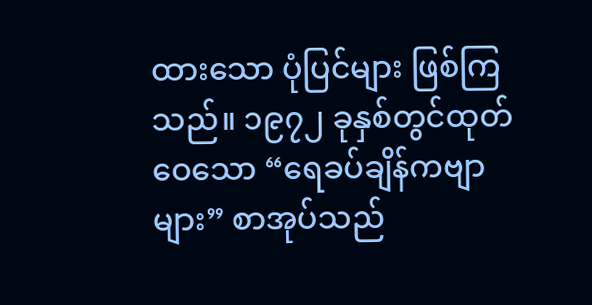ထားသော ပုံပြင်များ ဖြစ်ကြသည်။ ၁၉၇၂ ခုနှစ်တွင်ထုတ်ဝေသော “ရေခပ်ချိန်ကဗျာများ” စာအုပ်သည်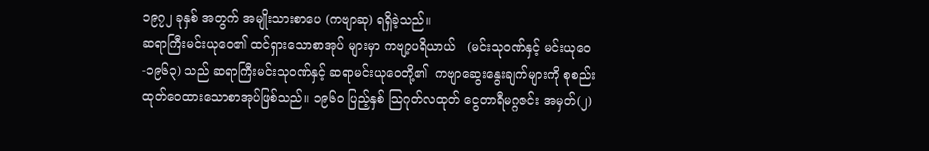၁၉၇၂ ခုနှစ် အတွက် အမျိုးသားစာပေ (ကဗျာဆု) ရရှိခဲ့သည်။
ဆရာကြီးမင်းယုဝေ၏ ထင်ရှားသောစာအုပ် များမှာ ကဗျာ့ပရိယာယ်   (မင်းသုဝဏ်နှင့် မင်းယုဝေ-၁၉၆၃) သည် ဆရာကြီးမင်းသုဝဏ်နှင့် ဆရာမင်းယုဝေတို့၏  ကဗျာဆွေးနွေးချက်များကို စုစည်းထုတ်ဝေထားသောစာအုပ်ဖြစ်သည်။ ၁၉၆၀ ပြည့်နှစ် သြဂုတ်လထုတ် ငွေတာရီမဂ္ဂဇင်း အမှတ်(၂)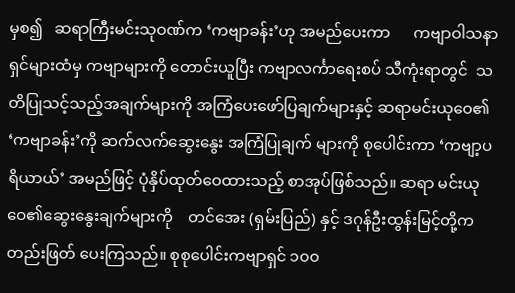မှစ၍   ဆရာကြီးမင်းသုဝဏ်က ‘ကဗျာခန်း’ဟု အမည်ပေးကာ      ကဗျာဝါသနာရှင်များထံမှ ကဗျာများကို တောင်းယူပြီး ကဗျာလင်္ကာရေးစပ် သီကုံးရာတွင်  သတိပြုသင့်သည့်အချက်များကို အကြံပေးဖော်ပြချက်များနှင့် ဆရာမင်းယုဝေ၏ ‘ကဗျာခန်း’ကို ဆက်လက်ဆွေးနွေး အကြံပြုချက် များကို စုပေါင်းကာ ‘ကဗျာ့ပရိယာယ်’ အမည်ဖြင့် ပုံနှိပ်ထုတ်ဝေထားသည့် စာအုပ်ဖြစ်သည်။ ဆရာ မင်းယုဝေ၏ဆွေးနွေးချက်များကို    တင်အေး (ရှမ်းပြည်) နှင့် ဒဂုန်ဦးထွန်းမြင့်တို့က တည်းဖြတ် ပေးကြသည်။ စုစုပေါင်းကဗျာရှင် ၁၀၀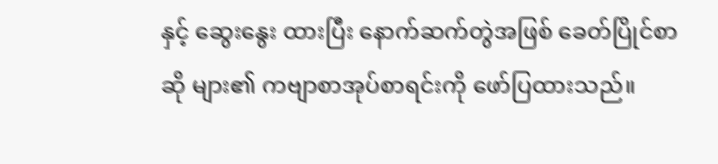နှင့် ဆွေးနွေး ထားပြီး နောက်ဆက်တွဲအဖြစ် ခေတ်ပြိုင်စာဆို များ၏ ကဗျာစာအုပ်စာရင်းကို ဖော်ပြထားသည်။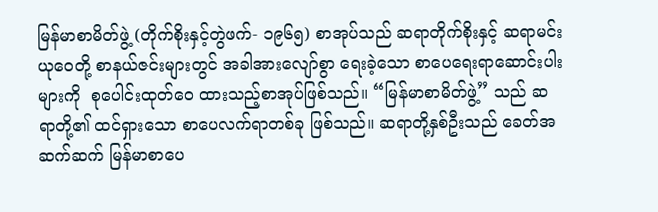မြန်မာစာမိတ်ဖွဲ့ (တိုက်စိုးနှင့်တွဲဖက်- ၁၉၆၅) စာအုပ်သည် ဆရာတိုက်စိုးနှင့် ဆရာမင်းယုဝေတို့ စာနယ်ဇင်းများတွင် အခါအားလျော်စွာ ရေးခဲ့သော စာပေရေးရာဆောင်းပါးများကို  စုပေါင်းထုတ်ဝေ ထားသည့်စာအုပ်ဖြစ်သည်။ “မြန်မာစာမိတ်ဖွဲ့” သည် ဆရာတို့၏ ထင်ရှားသော စာပေလက်ရာတစ်ခု ဖြစ်သည်။ ဆရာတို့နှစ်ဦးသည် ခေတ်အဆက်ဆက် မြန်မာစာပေ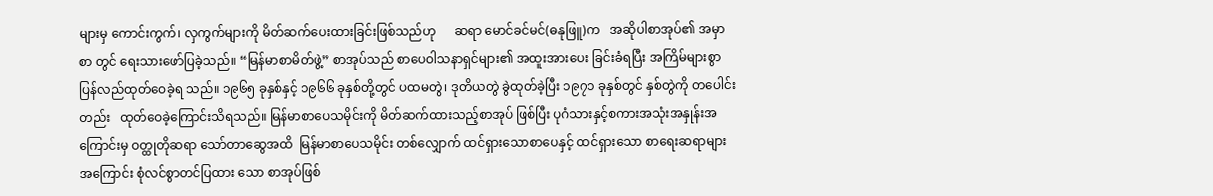များမှ ကောင်းကွက်၊ လှကွက်များကို မိတ်ဆက်ပေးထားခြင်းဖြစ်သည်ဟု      ဆရာ မောင်ခင်မင်(ဓနုဖြူ)က   အဆိုပါစာအုပ်၏ အမှာစာ တွင် ရေးသားဖော်ပြခဲ့သည်။ “မြန်မာစာမိတ်ဖွဲ့” စာအုပ်သည် စာပေဝါသနာရှင်များ၏ အထူးအားပေး ခြင်းခံရပြီး အကြိမ်များစွာ ပြန်လည်ထုတ်ဝေခဲ့ရ သည်။ ၁၉၆၅ ခုနှစ်နှင့် ၁၉၆၆ ခုနှစ်တို့တွင် ပထမတွဲ၊ ဒုတိယတွဲ ခွဲထုတ်ခဲ့ပြီး ၁၉၇၁ ခုနှစ်တွင် နှစ်တွဲကို တပေါင်းတည်း   ထုတ်ဝေခဲ့ကြောင်းသိရသည်။ မြန်မာစာပေသမိုင်းကို မိတ်ဆက်ထားသည့်စာအုပ် ဖြစ်ပြီး ပုဂံသားနှင့်စကားအသုံးအနှုန်းအကြောင်းမှ ဝတ္ထုတိုဆရာ သော်တာဆွေအထိ  မြန်မာစာပေသမိုင်း တစ်လျှောက် ထင်ရှားသောစာပေနှင့် ထင်ရှားသော စာရေးဆရာများအကြောင်း စုံလင်စွာတင်ပြထား သော စာအုပ်ဖြစ်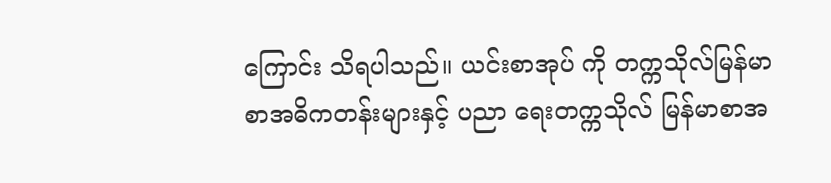ကြောင်း သိရပါသည်။ ယင်းစာအုပ် ကို တက္ကသိုလ်မြန်မာစာအဓိကတန်းများနှင့် ပညာ ရေးတက္ကသိုလ် မြန်မာစာအ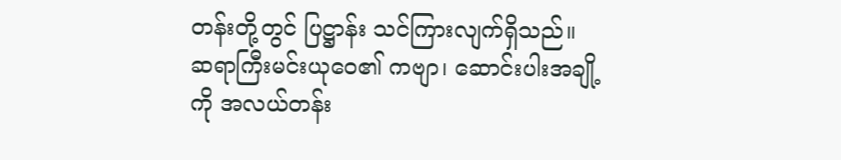တန်းတို့တွင် ပြဋ္ဌာန်း သင်ကြားလျက်ရှိသည်။  ဆရာကြီးမင်းယုဝေ၏ ကဗျာ၊ ဆောင်းပါးအချို့ကို အလယ်တန်း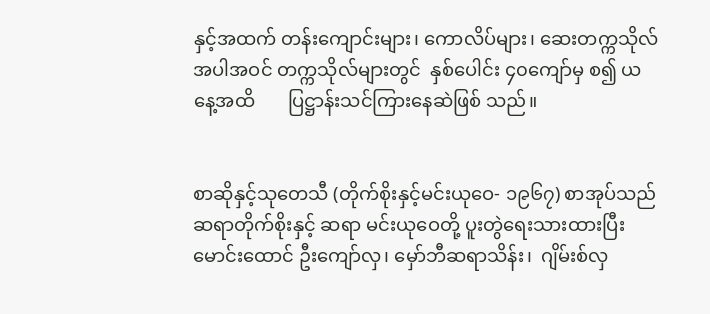နှင့်အထက် တန်းကျောင်းများ၊ ကောလိပ်များ၊ ဆေးတက္ကသိုလ် အပါအဝင် တက္ကသိုလ်များတွင်  နှစ်ပေါင်း ၄၀ကျော်မှ စ၍ ယနေ့အထိ       ပြဋ္ဌာန်းသင်ကြားနေဆဲဖြစ် သည်။


စာဆိုနှင့်သုတေသီ (တိုက်စိုးနှင့်မင်းယုဝေ- ၁၉၆၇) စာအုပ်သည်   ဆရာတိုက်စိုးနှင့် ဆရာ မင်းယုဝေတို့ ပူးတွဲရေးသားထားပြီး မောင်းထောင် ဦးကျော်လှ၊ မှော်ဘီဆရာသိန်း၊  ဂျိမ်းစ်လှ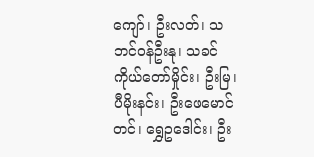ကျော်၊ ဦးလတ်၊ သဘင်ဝန်ဦးနု၊ သခင်ကိုယ်တော်မှိုင်း၊ ဦးမြ၊ ပီမိုးနင်း၊ ဦးဖေမောင်တင်၊ ရွှေဥဒေါင်း၊ ဦး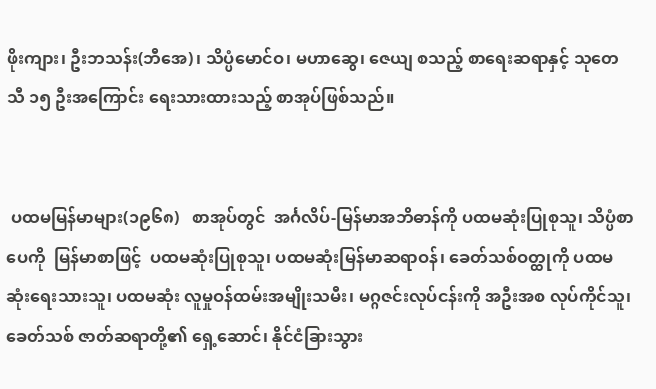ဖိုးကျား၊ ဦးဘသန်း(ဘီအေ)၊ သိပ္ပံမောင်ဝ၊ မဟာဆွေ၊ ဇေယျ စသည့် စာရေးဆရာနှင့် သုတေသီ ၁၅ ဦးအကြောင်း ရေးသားထားသည့် စာအုပ်ဖြစ်သည်။


 ပထမမြန်မာများ(၁၉၆၈)   စာအုပ်တွင်  အင်္ဂလိပ်-မြန်မာအဘိဓာန်ကို ပထမဆုံးပြုစုသူ၊ သိပ္ပံစာပေကို  မြန်မာစာဖြင့်  ပထမဆုံးပြုစုသူ၊ ပထမဆုံးမြန်မာဆရာဝန်၊ ခေတ်သစ်ဝတ္ထုကို ပထမ ဆုံးရေးသားသူ၊ ပထမဆုံး လူမှုဝန်ထမ်းအမျိုးသမီး၊ မဂ္ဂဇင်းလုပ်ငန်းကို အဦးအစ လုပ်ကိုင်သူ၊ ခေတ်သစ် ဇာတ်ဆရာတို့၏ ရှေ့ဆောင်၊ နိုင်ငံခြားသွား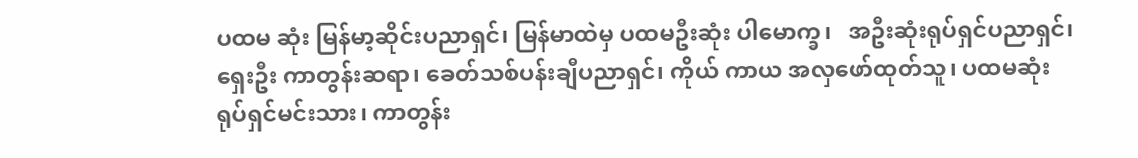ပထမ ဆုံး မြန်မာ့ဆိုင်းပညာရှင်၊ မြန်မာထဲမှ ပထမဦးဆုံး ပါမောက္ခ၊   အဦးဆုံးရုပ်ရှင်ပညာရှင်၊   ရှေးဦး ကာတွန်းဆရာ၊ ခေတ်သစ်ပန်းချီပညာရှင်၊ ကိုယ် ကာယ အလှဖော်ထုတ်သူ၊ ပထမဆုံးရုပ်ရှင်မင်းသား၊ ကာတွန်း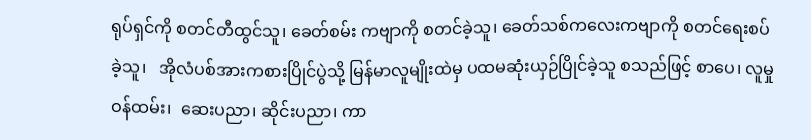ရုပ်ရှင်ကို စတင်တီထွင်သူ၊ ခေတ်စမ်း ကဗျာကို စတင်ခဲ့သူ၊ ခေတ်သစ်ကလေးကဗျာကို စတင်ရေးစပ်ခဲ့သူ၊   အိုလံပစ်အားကစားပြိုင်ပွဲသို့ မြန်မာလူမျိုးထဲမှ ပထမဆုံးယှဉ်ပြိုင်ခဲ့သူ စသည်ဖြင့် စာပေ၊ လူမှုဝန်ထမ်း၊  ဆေးပညာ၊ ဆိုင်းပညာ၊ ကာ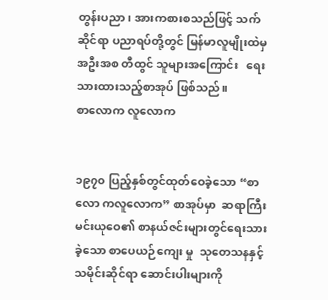တွန်းပညာ၊ အားကစားစသည်ဖြင့် သက်ဆိုင်ရာ ပညာရပ်တို့တွင် မြန်မာလူမျိုးထဲမှ အဦးအစ တီထွင် သူများအကြောင်း   ရေးသားထားသည့်စာအုပ် ဖြစ်သည်။
စာလောက လူလောက


၁၉၇၀ ပြည့်နှစ်တွင်ထုတ်ဝေခဲ့သော “စာလော ကလူလောက” စာအုပ်မှာ  ဆရာကြီးမင်းယုဝေ၏ စာနယ်ဇင်းများတွင်ရေးသားခဲ့သော စာပေယဉ်ကျေး မှု  သုတေသနနှင့် သမိုင်းဆိုင်ရာ ဆောင်းပါးများကို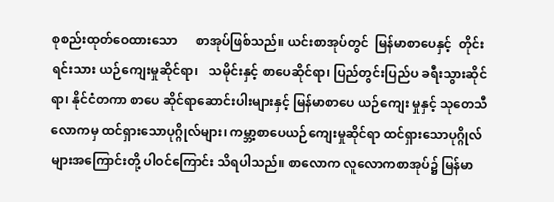စုစည်းထုတ်ဝေထားသော      စာအုပ်ဖြစ်သည်။ ယင်းစာအုပ်တွင်  မြန်မာစာပေနှင့်  တိုင်းရင်းသား ယဉ်ကျေးမှုဆိုင်ရာ၊   သမိုင်းနှင့် စာပေဆိုင်ရာ၊ ပြည်တွင်းပြည်ပ ခရီးသွားဆိုင်ရာ၊ နိုင်ငံတကာ စာပေ ဆိုင်ရာဆောင်းပါးများနှင့် မြန်မာစာပေ ယဉ်ကျေး မှုနှင့် သုတေသီလောကမှ ထင်ရှားသောပုဂ္ဂိုလ်များ၊ ကမ္ဘာ့စာပေယဉ်ကျေးမှုဆိုင်ရာ ထင်ရှားသောပုဂ္ဂိုလ် များအကြောင်းတို့ ပါဝင်ကြောင်း သိရပါသည်။ စာလောက လူလောကစာအုပ်၌ မြန်မာ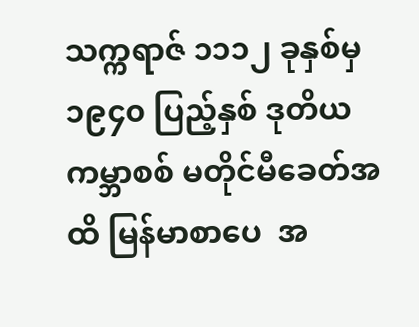သက္ကရာဇ် ၁၁၁၂ ခုနှစ်မှ ၁၉၄၀ ပြည့်နှစ် ဒုတိယကမ္ဘာစစ် မတိုင်မီခေတ်အထိ မြန်မာစာပေ  အ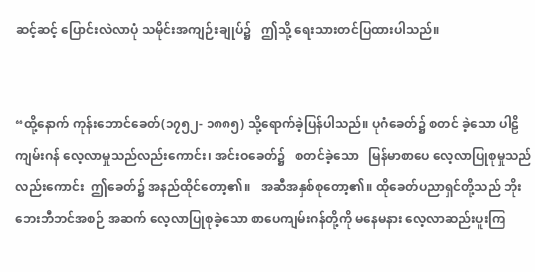ဆင့်ဆင့် ပြောင်းလဲလာပုံ သမိုင်းအကျဉ်းချုပ်၌   ဤသို့ ရေးသားတင်ပြထားပါသည်။


“ထို့နောက် ကုန်းဘောင်ခေတ်(၁၇၅၂- ၁၈၈၅) သို့ရောက်ခဲ့ပြန်ပါသည်။ ပုဂံခေတ်၌ စတင် ခဲ့သော ပါဠိကျမ်းဂန် လေ့လာမှုသည်လည်းကောင်း၊ အင်းဝခေတ်၌   စတင်ခဲ့သော   မြန်မာစာပေ လေ့လာပြုစုမှုသည်လည်းကောင်း  ဤခေတ်၌ အနည်ထိုင်တော့၏။   အဆီအနှစ်စုတော့၏။ ထိုခေတ်ပညာရှင်တို့သည် ဘိုးဘေးဘီဘင်အစဉ် အဆက် လေ့လာပြုစုခဲ့သော စာပေကျမ်းဂန်တို့ကို မနေမနား လေ့လာဆည်းပူးကြ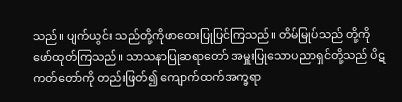သည်။ ပျက်ယွင်း သည်တို့ကိုဖာထေးပြုပြင်ကြသည်။ တိမ်မြုပ်သည် တို့ကို ဖော်ထုတ်ကြသည်။ သာသနာပြုဆရာတော် အမှူးပြုသောပညာရှင်တို့သည် ပိဋကတ်တော်ကို တည်းဖြတ်၍ ကျောက်ထက်အက္ခရာ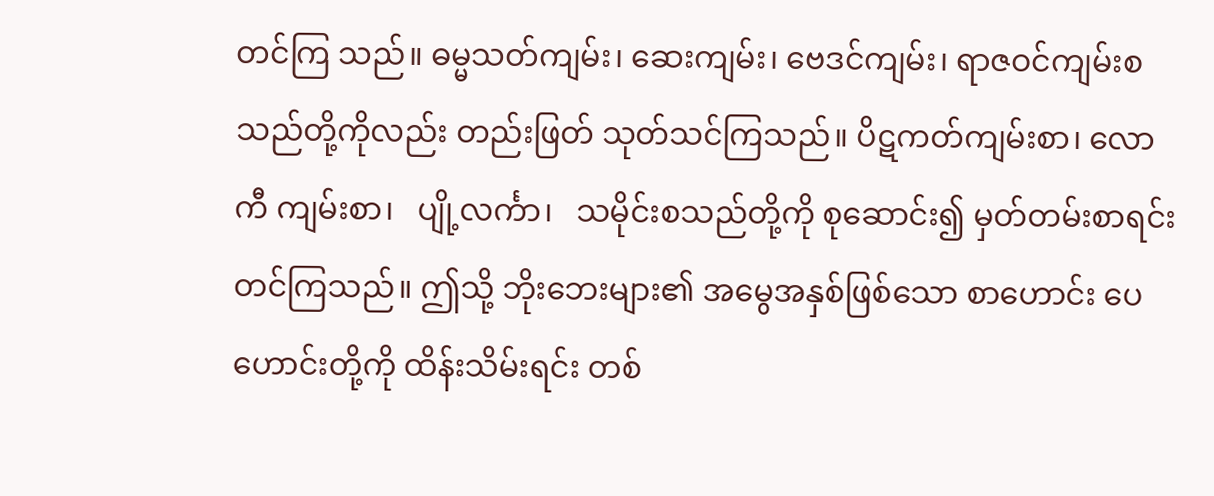တင်ကြ သည်။ ဓမ္မသတ်ကျမ်း၊ ဆေးကျမ်း၊ ဗေဒင်ကျမ်း၊ ရာဇဝင်ကျမ်းစသည်တို့ကိုလည်း တည်းဖြတ် သုတ်သင်ကြသည်။ ပိဋကတ်ကျမ်းစာ၊ လောကီ ကျမ်းစာ၊   ပျို့လင်္ကာ၊   သမိုင်းစသည်တို့ကို စုဆောင်း၍ မှတ်တမ်းစာရင်းတင်ကြသည်။ ဤသို့ ဘိုးဘေးများ၏ အမွေအနှစ်ဖြစ်သော စာဟောင်း ပေဟောင်းတို့ကို ထိန်းသိမ်းရင်း တစ်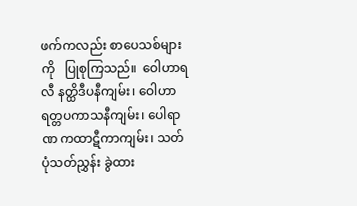ဖက်ကလည်း စာပေသစ်များကို   ပြုစုကြသည်။  ဝေါဟာရလီ နတ္ထိဒီပနီကျမ်း၊ ဝေါဟာရတ္တပကာသနီကျမ်း၊ ပေါရာဏ ကထာဋီကာကျမ်း၊ သတ်ပုံသတ်ညွှန်း ခွဲထား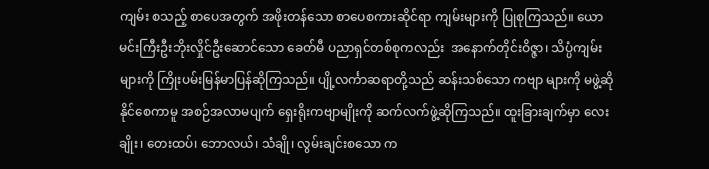ကျမ်း စသည့် စာပေအတွက် အဖိုးတန်သော စာပေစကားဆိုင်ရာ ကျမ်းများကို ပြုစုကြသည်။ ယောမင်းကြီးဦးဘိုးလှိုင်ဦးဆောင်သော ခေတ်မီ ပညာရှင်တစ်စုကလည်း  အနောက်တိုင်းဝိဇ္ဇာ၊ သိပ္ပံကျမ်းများကို ကြိုးပမ်းမြန်မာပြန်ဆိုကြသည်။ ပျို့လင်္ကာဆရာတို့သည် ဆန်းသစ်သော ကဗျာ များကို မဖွဲ့ဆိုနိုင်စေကာမူ အစဉ်အလာမပျက် ရှေးရိုးကဗျာမျိုးကို ဆက်လက်ဖွဲ့ဆိုကြသည်။ ထူးခြားချက်မှာ လေးချိုး၊ တေးထပ်၊ ဘောလယ်၊ သံချို၊ လွမ်းချင်းစသော က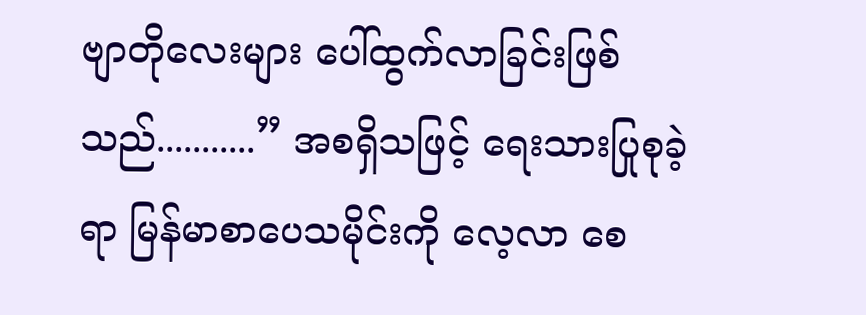ဗျာတိုလေးများ ပေါ်ထွက်လာခြင်းဖြစ်သည်...........” အစရှိသဖြင့် ရေးသားပြုစုခဲ့ရာ မြန်မာစာပေသမိုင်းကို လေ့လာ စေ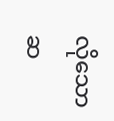လိုသော ဆ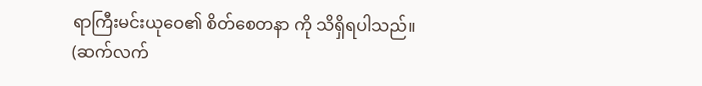ရာကြီးမင်းယုဝေ၏ စိတ်စေတနာ ကို သိရှိရပါသည်။
(ဆက်လက်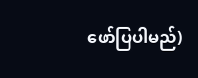ဖော်ပြပါမည်)